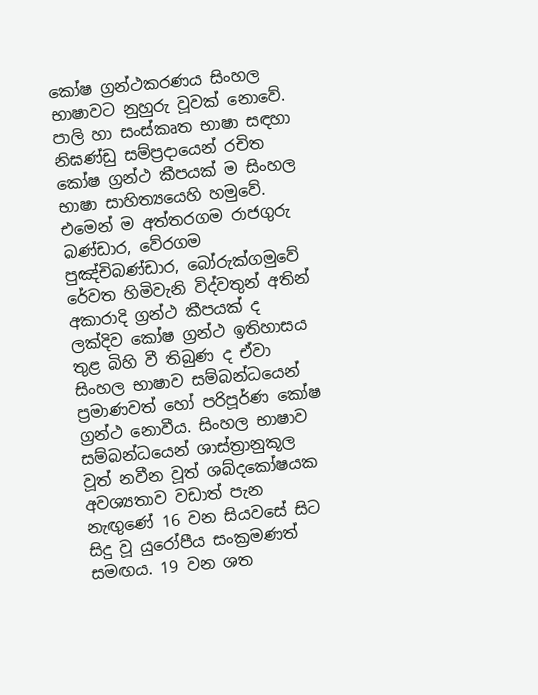කෝෂ ග්‍රන්ථකරණය සිංහල භාෂාවට නුහුරු වූවක් නොවේ. පාලි හා සංස්කෘත භාෂා සඳහා නිඝණ්ඩු සම්ප්‍රදායෙන් රචිත කෝෂ ග්‍රන්ථ කීපයක් ම සිංහල භාෂා සාහිත්‍යයෙහි හමුවේ. එමෙන් ම අත්තරගම රාජගුරු බණ්ඩාර, වේරගම පුඤ්චිබණ්ඩාර, බෝරුක්ගමුවේ රේවත හිමිවැනි විද්වතුන් අතින් අකාරාදි ග්‍රන්ථ කීපයක් ද ලක්දිව කෝෂ ග්‍රන්ථ ඉතිහාසය තුළ බිහි වී තිබුණ ද ඒවා සිංහල භාෂාව සම්බන්ධයෙන් ප්‍රමාණවත් හෝ පරිපූර්ණ කෝෂ ග්‍රන්ථ නොවීය. සිංහල භාෂාව සම්බන්ධයෙන් ශාස්ත්‍රානුකූල වූත් නවීන වූත් ශබ්දකෝෂයක අවශ්‍යතාව වඩාත් පැන නැඟුණේ 16 වන සියවසේ සිට සිදු වූ යුරෝපීය සංක්‍රමණත් සමඟය. 19 වන ශත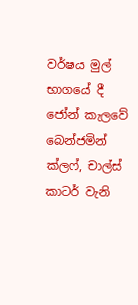වර්ෂය මුල් භාගයේ දී ජෝන් කැලවේ බෙන්ජමින් ක්ලෆ්, චාල්ස් කාටර් වැනි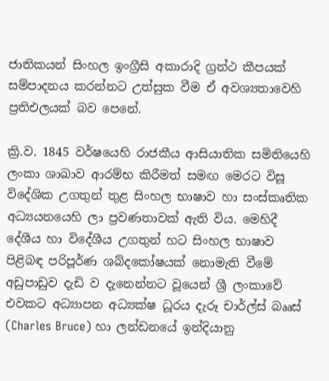ජාතිකයන් සිංහල ඉංග්‍රීසි අකාරාදි ග්‍රන්ථ කීපයක් සම්පාදනය කරන්නට උත්සුක වීම ඒ අවශ්‍යතාවෙහි ප්‍රතිඑලයක් බව පෙනේ.

ක්‍රි.ව. 1845 වර්ෂයෙහි රාජකීය ආසියාතික සමිතියෙහි ලංකා ශාඛාව ආරම්භ කිරීමත් සමඟ මෙරට විසූ විදේශික උගතුන් තුළ සිංහල භාෂාව හා සංස්කෘතික අධ්‍යයනයෙහි ලා ප්‍රවණතාවක් ඇති විය. මෙහිදී දේශීය හා විදේශීය උගතුන් හට සිංහල භාෂාව පිළිබඳ පරිපූර්ණ ශබ්දකෝෂයක් නොමැති වීමේ අඩුපාඩුව දැඩි ව දැනෙන්නට වූයෙන් ශ්‍රී ලංකාවේ එවකට අධ්‍යාපන අධ්‍යක්ෂ ධූරය දැරූ චාර්ල්ස් බෲස් (Charles Bruce) හා ලන්ඩනයේ ඉන්දියානු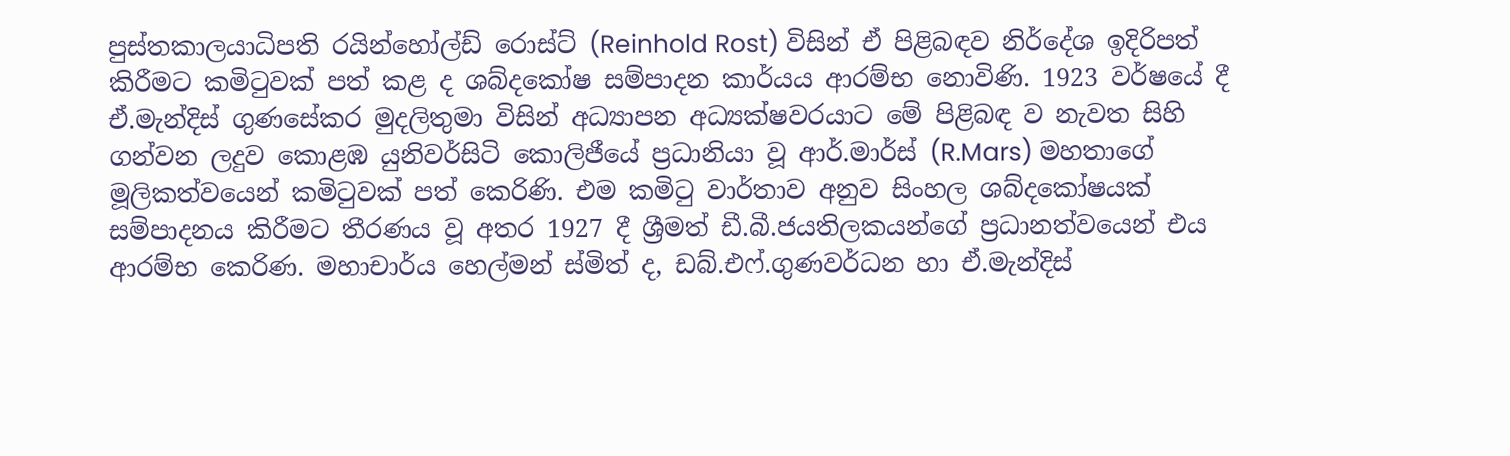පුස්තකාලයාධිපති රයින්හෝල්ඩ් රොස්ට් (Reinhold Rost) විසින් ඒ පිළිබඳව නිර්දේශ ඉදිරිපත් කිරීමට කමිටුවක් පත් කළ ද ශබ්දකෝෂ සම්පාදන කාර්යය ආරම්භ නොවිණි. 1923 වර්ෂයේ දී ඒ.මැන්දිස් ගුණසේකර මුදලිතුමා විසින් අධ්‍යාපන අධ්‍යක්ෂවරයාට මේ පිළිබඳ ව නැවත සිහි ගන්වන ලදුව කොළඹ යුනිවර්සිටි කොලිජීයේ ප්‍රධානියා වූ ආර්.මාර්ස් (R.Mars) මහතාගේ මූලිකත්වයෙන් කමිටුවක් පත් කෙරිණි. එම කමිටු වාර්තාව අනුව සිංහල ශබ්දකෝෂයක් සම්පාදනය කිරීමට තීරණය වූ අතර 1927 දී ශ්‍රීමත් ඩී.බී.ජයතිලකයන්ගේ ප්‍රධානත්වයෙන් එය ආරම්භ කෙරිණ. මහාචාර්ය හෙල්මන් ස්මිත් ද, ඩබ්.එෆ්.ගුණවර්ධන හා ඒ.මැන්දිස්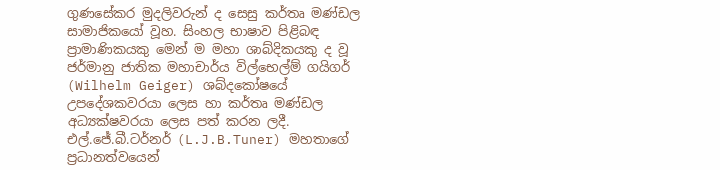ගුණසේකර මුදලිවරුන් ද සෙසු කර්තෘ මණ්ඩල සාමාජිකයෝ වූහ. සිංහල භාෂාව පිළිබඳ ප්‍රාමාණිකයකු මෙන් ම මහා ශාබ්දිකයකු ද වූ ජර්මානු ජාතික මහාචාර්ය විල්භෙල්ම් ගයිගර් (Wilhelm Geiger) ශබ්දකෝෂයේ උපදේශකවරයා ලෙස හා කර්තෘ මණ්ඩල අධ්‍යක්ෂවරයා ලෙස පත් කරන ලදී. එල්.ජේ.බී.ටර්නර් (L.J.B.Tuner) මහතාගේ ප්‍රධානත්වයෙන්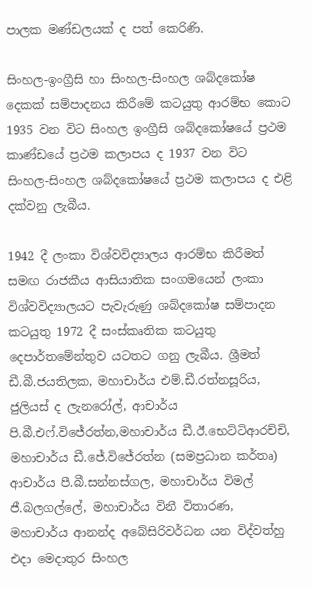පාලක මණ්ඩලයක් ද පත් කෙරිණි.

සිංහල-ඉංග්‍රීසි හා සිංහල-සිංහල ශබ්දකෝෂ දෙකක් සම්පාදනය කිරීමේ කටයුතු ආරම්භ කොට 1935 වන විට සිංහල ඉංග්‍රීසි ශබ්දකෝෂයේ ප්‍රථම කාණ්ඩයේ ප්‍රථම කලාපය ද 1937 වන විට සිංහල-සිංහල ශබ්දකෝෂයේ ප්‍රථම කලාපය ද එළි දක්වනු ලැබීය.

1942 දී ලංකා විශ්වවිද්‍යාලය ආරම්භ කිරීමත් සමඟ රාජකීය ආසියාතික සංගමයෙන් ලංකා විශ්වවිද්‍යාලයට පැවැරුණු ශබ්දකෝෂ සම්පාදන කටයුතු 1972 දී සංස්කෘතික කටයුතු දෙපාර්තමේන්තුව යටතට ගනු ලැබීය. ශ්‍රීමත් ඩී.බී.ජයතිලක, මහාචාර්ය එම්.ඩී.රත්නසූරිය, ජුලියස් ද ලැනරෝල්, ආචාර්ය පි.බී.එෆ්.විජේරත්න,මහාචාර්ය ඩී.ඊ.භෙට්ටිආරච්චි, මහාචාර්ය ඩී.ජේ.විජේරත්න (සමප්‍රධාන කර්තෘ) ආචාර්ය පී.බී.සන්නස්ගල, මහාචාර්ය විමල් ජී.බලගල්ලේ, මහාචාර්ය විනී විතාරණ, මහාචාර්ය ආනන්ද අබේසිරිවර්ධන යන විද්වත්හු එදා මෙදාතුර සිංහල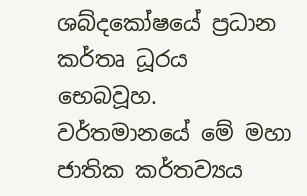ශබ්දකෝෂයේ ප්‍රධාන කර්තෘ ධූරය භෙබවූහ. වර්තමානයේ මේ මහා ජාතික කර්තව්‍යය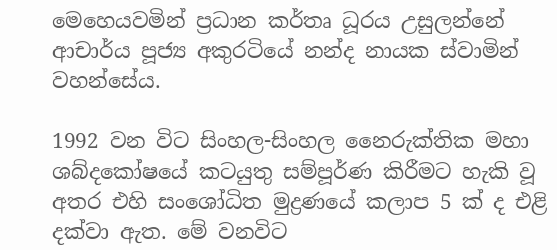මෙහෙයවමින් ප්‍රධාන කර්තෘ ධූරය උසුලන්නේ ආචාර්ය පූජ්‍ය අකුරටියේ නන්ද නායක ස්වාමින් වහන්සේය.

1992 වන විට සිංහල-සිංහල නෛරුක්තික මහා ශබ්දකෝෂයේ කටයුතු සම්පූර්ණ කිරීමට හැකි වූ අතර එහි සංශෝධිත මුද්‍රණයේ කලාප 5 ක් ද එළි දක්වා ඇත. මේ වනවිට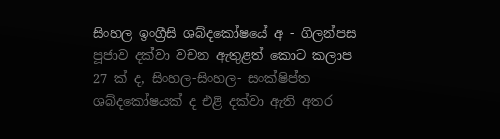සිංහල ඉංග්‍රීසි ශබ්දකෝෂයේ අ - ගිලන්පස පූජාව දක්වා වචන ඇතුළත් කොට කලාප 27 ක් ද, සිංහල-සිංහල- සංක්ෂිප්ත ශබ්දකෝෂයක් ද එළි දක්වා ඇති අතර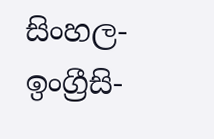සිංහල-ඉංග්‍රීසි-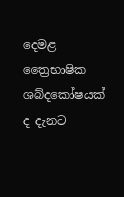දෙමළ ත්‍රෛභාෂික ශබ්දකෝෂයක් ද දැනට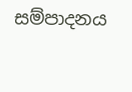සම්පාදනය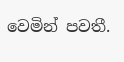වෙමින් පවතී.